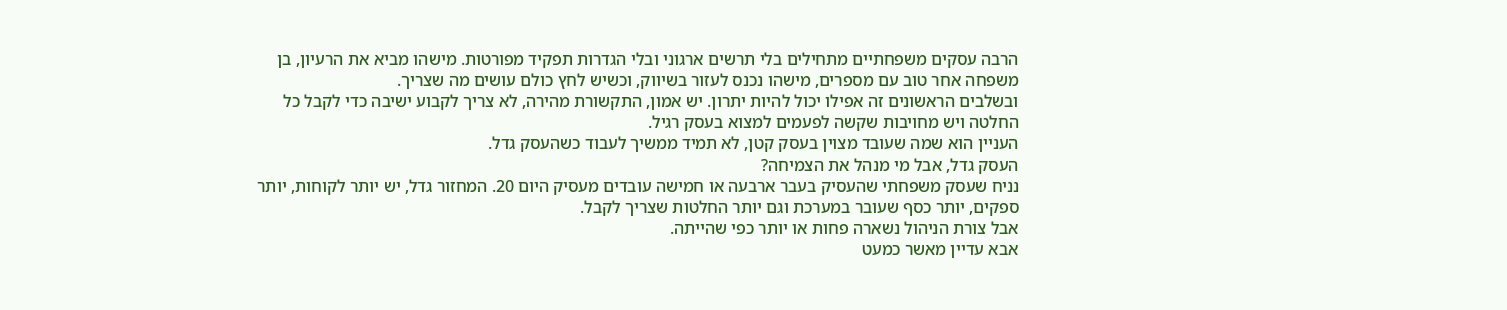הרבה עסקים משפחתיים מתחילים בלי תרשים ארגוני ובלי הגדרות תפקיד מפורטות. מישהו מביא את הרעיון, בן משפחה אחר טוב עם מספרים, מישהו נכנס לעזור בשיווק, וכשיש לחץ כולם עושים מה שצריך.
ובשלבים הראשונים זה אפילו יכול להיות יתרון. יש אמון, התקשורת מהירה, לא צריך לקבוע ישיבה כדי לקבל כל החלטה ויש מחויבות שקשה לפעמים למצוא בעסק רגיל.
העניין הוא שמה שעובד מצוין בעסק קטן, לא תמיד ממשיך לעבוד כשהעסק גדל.
העסק גדל, אבל מי מנהל את הצמיחה?
נניח שעסק משפחתי שהעסיק בעבר ארבעה או חמישה עובדים מעסיק היום 20. המחזור גדל, יש יותר לקוחות, יותר ספקים, יותר כסף שעובר במערכת וגם יותר החלטות שצריך לקבל.
אבל צורת הניהול נשארה פחות או יותר כפי שהייתה.
אבא עדיין מאשר כמעט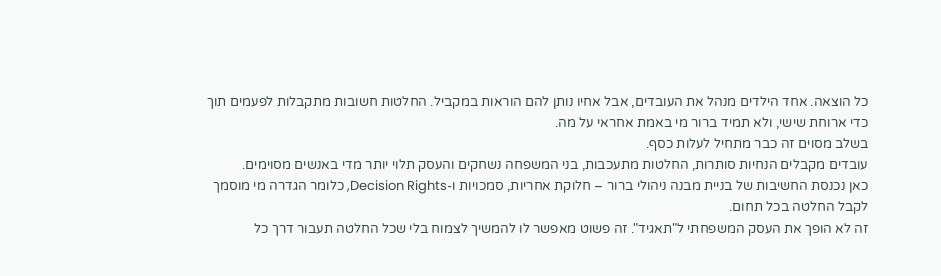כל הוצאה. אחד הילדים מנהל את העובדים, אבל אחיו נותן להם הוראות במקביל. החלטות חשובות מתקבלות לפעמים תוך כדי ארוחת שישי, ולא תמיד ברור מי באמת אחראי על מה.
בשלב מסוים זה כבר מתחיל לעלות כסף.
עובדים מקבלים הנחיות סותרות, החלטות מתעכבות, בני המשפחה נשחקים והעסק תלוי יותר מדי באנשים מסוימים.
כאן נכנסת החשיבות של בניית מבנה ניהולי ברור – חלוקת אחריות, סמכויות ו-Decision Rights, כלומר הגדרה מי מוסמך לקבל החלטה בכל תחום.
זה לא הופך את העסק המשפחתי ל"תאגיד". זה פשוט מאפשר לו להמשיך לצמוח בלי שכל החלטה תעבור דרך כל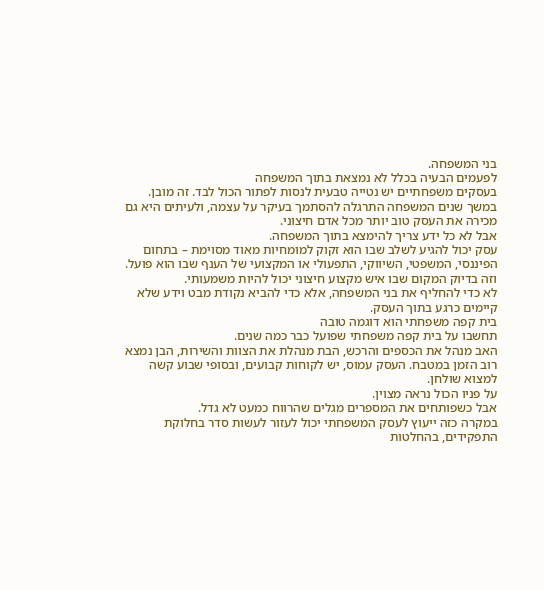בני המשפחה.
לפעמים הבעיה בכלל לא נמצאת בתוך המשפחה
בעסקים משפחתיים יש נטייה טבעית לנסות לפתור הכול לבד. זה מובן. במשך שנים המשפחה התרגלה להסתמך בעיקר על עצמה, ולעיתים היא גם מכירה את העסק טוב יותר מכל אדם חיצוני.
אבל לא כל ידע צריך להימצא בתוך המשפחה.
עסק יכול להגיע לשלב שבו הוא זקוק למומחיות מאוד מסוימת – בתחום הפיננסי, המשפטי, השיווקי, התפעולי או המקצועי של הענף שבו הוא פועל.
וזה בדיוק המקום שבו איש מקצוע חיצוני יכול להיות משמעותי.
לא כדי להחליף את בני המשפחה, אלא כדי להביא נקודת מבט וידע שלא קיימים כרגע בתוך העסק.
בית קפה משפחתי הוא דוגמה טובה
תחשבו על בית קפה משפחתי שפועל כבר כמה שנים.
האב מנהל את הכספים והרכש, הבת מנהלת את הצוות והשירות, הבן נמצא רוב הזמן במטבח. העסק עמוס, יש לקוחות קבועים, ובסופי שבוע קשה למצוא שולחן.
על פניו הכול נראה מצוין.
אבל כשפותחים את המספרים מגלים שהרווח כמעט לא גדל.
במקרה כזה ייעוץ לעסק המשפחתי יכול לעזור לעשות סדר בחלוקת התפקידים, בהחלטות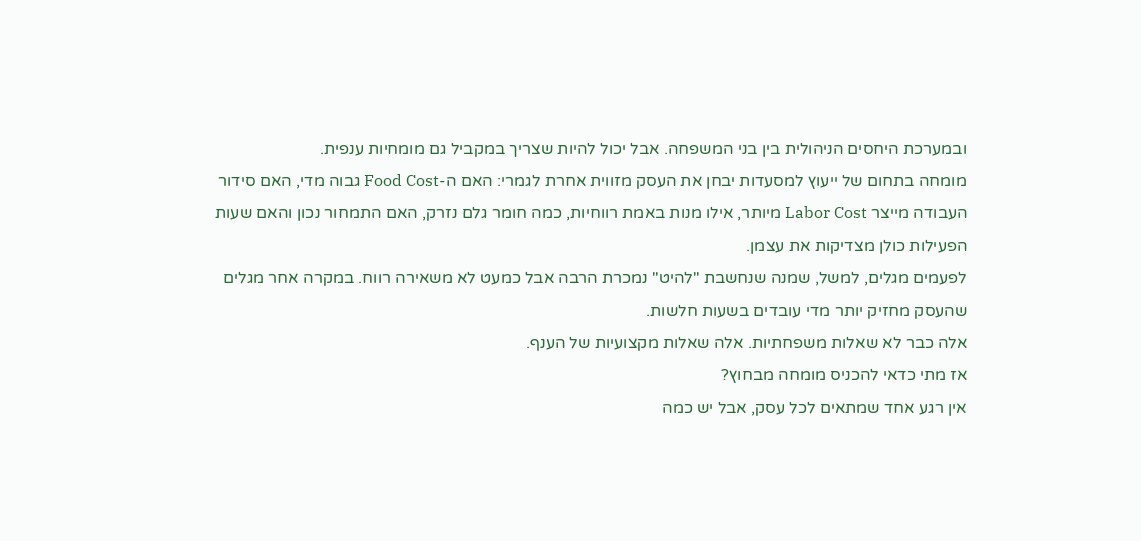ובמערכת היחסים הניהולית בין בני המשפחה. אבל יכול להיות שצריך במקביל גם מומחיות ענפית.
מומחה בתחום של ייעוץ למסעדות יבחן את העסק מזווית אחרת לגמרי: האם ה-Food Cost גבוה מדי, האם סידור העבודה מייצר Labor Cost מיותר, אילו מנות באמת רווחיות, כמה חומר גלם נזרק, האם התמחור נכון והאם שעות הפעילות כולן מצדיקות את עצמן.
לפעמים מגלים, למשל, שמנה שנחשבת "להיט" נמכרת הרבה אבל כמעט לא משאירה רווח. במקרה אחר מגלים שהעסק מחזיק יותר מדי עובדים בשעות חלשות.
אלה כבר לא שאלות משפחתיות. אלה שאלות מקצועיות של הענף.
אז מתי כדאי להכניס מומחה מבחוץ?
אין רגע אחד שמתאים לכל עסק, אבל יש כמה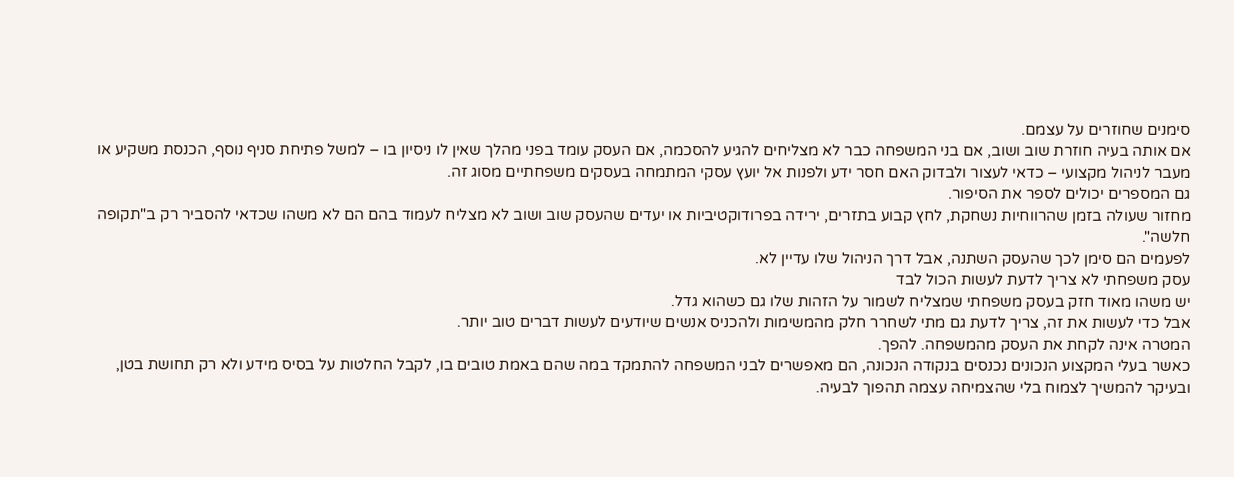סימנים שחוזרים על עצמם.
אם אותה בעיה חוזרת שוב ושוב, אם בני המשפחה כבר לא מצליחים להגיע להסכמה, אם העסק עומד בפני מהלך שאין לו ניסיון בו – למשל פתיחת סניף נוסף, הכנסת משקיע או מעבר לניהול מקצועי – כדאי לעצור ולבדוק האם חסר ידע ולפנות אל יועץ עסקי המתמחה בעסקים משפחתיים מסוג זה.
גם המספרים יכולים לספר את הסיפור.
מחזור שעולה בזמן שהרווחיות נשחקת, לחץ קבוע בתזרים, ירידה בפרודוקטיביות או יעדים שהעסק שוב ושוב לא מצליח לעמוד בהם הם לא משהו שכדאי להסביר רק ב"תקופה חלשה".
לפעמים הם סימן לכך שהעסק השתנה, אבל דרך הניהול שלו עדיין לא.
עסק משפחתי לא צריך לדעת לעשות הכול לבד
יש משהו מאוד חזק בעסק משפחתי שמצליח לשמור על הזהות שלו גם כשהוא גדל.
אבל כדי לעשות את זה, צריך לדעת גם מתי לשחרר חלק מהמשימות ולהכניס אנשים שיודעים לעשות דברים טוב יותר.
המטרה אינה לקחת את העסק מהמשפחה. להפך.
כאשר בעלי המקצוע הנכונים נכנסים בנקודה הנכונה, הם מאפשרים לבני המשפחה להתמקד במה שהם באמת טובים בו, לקבל החלטות על בסיס מידע ולא רק תחושת בטן, ובעיקר להמשיך לצמוח בלי שהצמיחה עצמה תהפוך לבעיה.